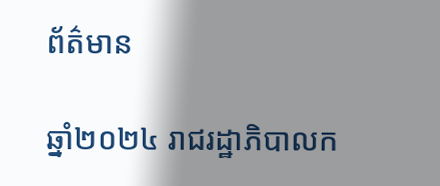ព័ត៌មាន

ឆ្នាំ២០២៤ រាជរដ្ឋាភិបាលក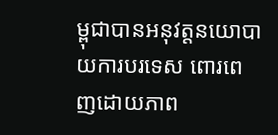ម្ពុជាបានអនុវត្តនយោបាយការបរទេស ពោរពេញដោយភាព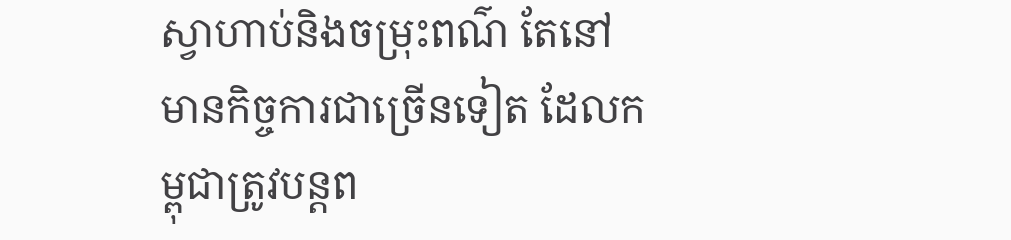ស្វាហាប់និងចម្រុះពណ៌ តែនៅមានកិច្ចការជាច្រើនទៀត ដែលកម្ពុជាត្រូវបន្តព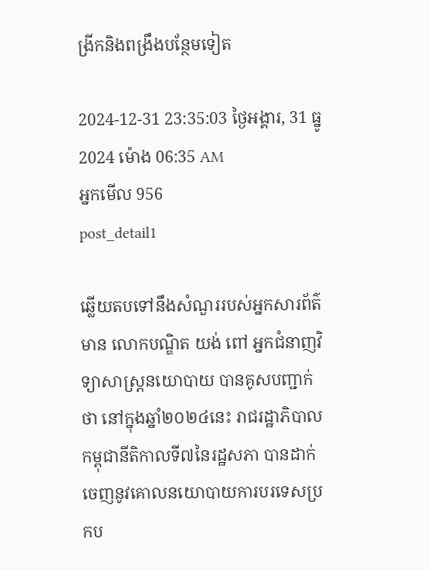ង្រីកនិងពង្រឹងបន្ថែមទៀត

2024-12-31 23:35:03 ថ្ងៃអង្គារ, 31 ធ្នូ 2024 ម៉ោង 06:35 AM
អ្នកមើល 956
post_detail1

ឆ្លើយតបទៅនឹងសំណួររបស់អ្នកសារព័ត៌មាន លោកបណ្ឌិត យង់ ពៅ អ្នកជំនាញវិទ្យាសាស្ត្រនយោបាយ បានគូសបញ្ជាក់ថា នៅក្នុងឆ្នាំ២០២៤នេះ រាជរដ្ឋាភិបាលកម្ពុជានីតិកាលទី៧នៃរដ្ឋសភា បានដាក់ចេញនូវគោលនយោបាយការបរទេសប្រកប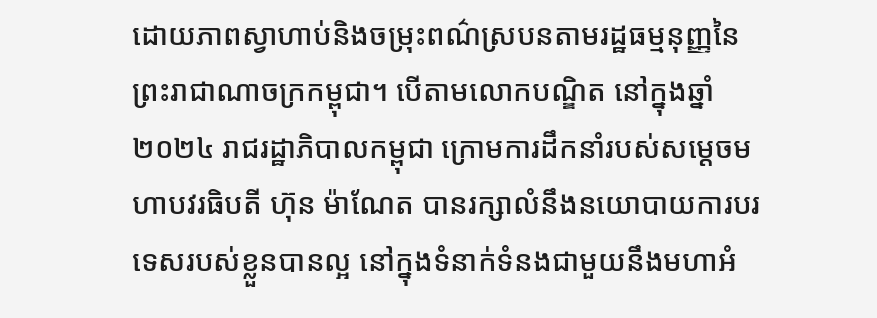ដោយភាពស្វាហាប់និងចម្រុះពណ៌ស្របនតាមរដ្ឋធម្មនុញ្ញនៃព្រះរាជាណាចក្រកម្ពុជា។ បើតាមលោកបណ្ឌិត នៅក្នុងឆ្នាំ២០២៤ រាជរដ្ឋាភិបាលកម្ពុជា ក្រោមការដឹកនាំរបស់សម្ដេចមហាបវរធិបតី ហ៊ុន ម៉ាណែត បានរក្សាលំនឹងនយោបាយការបរទេសរបស់ខ្លួនបានល្អ នៅក្នុងទំនាក់ទំនងជាមួយនឹងមហាអំ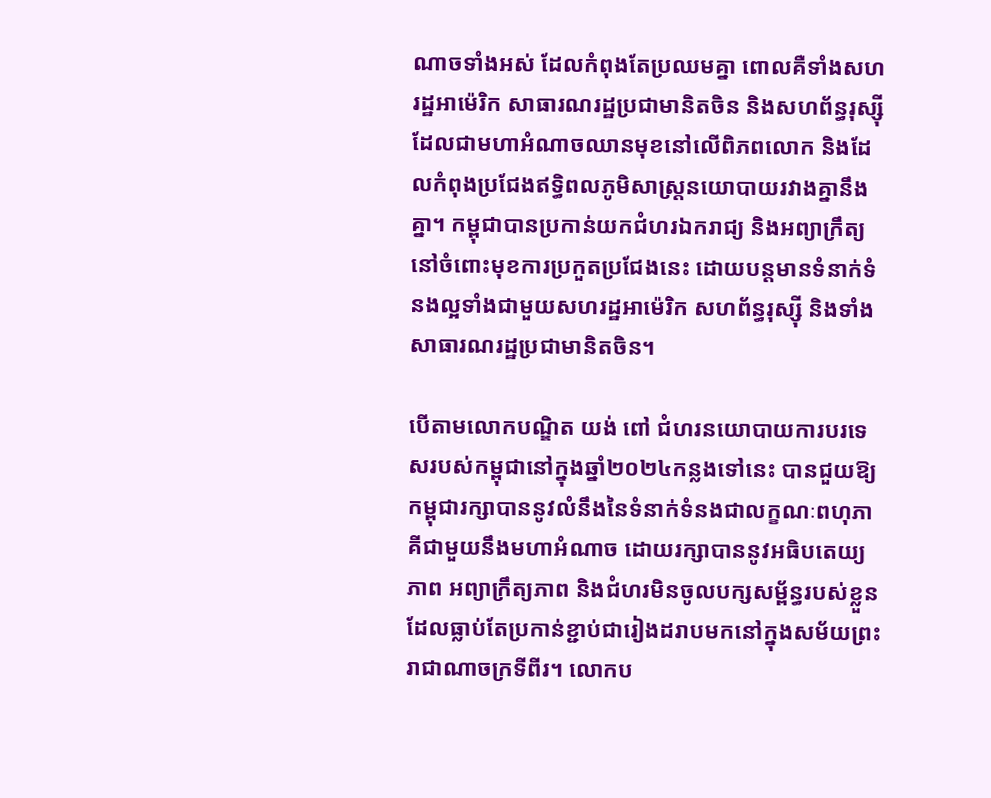ណាចទាំងអស់ ដែលកំពុងតែប្រឈមគ្នា ពោលគឺទាំងសហរដ្ឋអាម៉េរិក សាធារណរដ្ឋប្រជាមានិតចិន និងសហព័ន្ធរុស្ស៊ី ដែលជាមហាអំណាចឈានមុខនៅលើពិភពលោក និងដែលកំពុងប្រជែងឥទ្ធិពលភូមិសាស្ត្រនយោបាយរវាងគ្នានឹងគ្នា។ កម្ពុជាបានប្រកាន់យកជំហរឯករាជ្យ និងអព្យាក្រឹត្យនៅចំពោះមុខការប្រកួតប្រជែងនេះ ដោយបន្តមានទំនាក់ទំនងល្អទាំងជាមួយសហរដ្ឋអាម៉េរិក សហព័ន្ធរុស្ស៊ី និងទាំងសាធារណរដ្ឋប្រជាមានិតចិន។

បើតាមលោកបណ្ឌិត យង់ ពៅ ជំហរនយោបាយការបរទេសរបស់កម្ពុជានៅក្នុងឆ្នាំ២០២៤កន្លងទៅនេះ បានជួយឱ្យកម្ពុជារក្សាបាននូវលំនឹងនៃទំនាក់ទំនងជាលក្ខណៈពហុភាគីជាមួយនឹងមហាអំណាច ដោយរក្សាបាននូវអធិបតេយ្យភាព អព្យាក្រឹត្យភាព និងជំហរមិនចូលបក្សសម្ព័ន្ធរបស់ខ្លួន ដែលធ្លាប់តែប្រកាន់ខ្ជាប់ជារៀងដរាបមកនៅក្នុងសម័យព្រះរាជាណាចក្រទីពីរ។ លោកប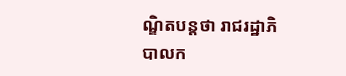ណ្ឌិតបន្តថា រាជរដ្ឋាភិបាលក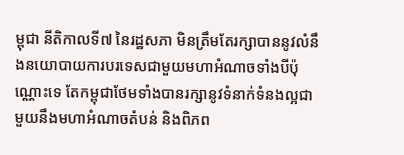ម្ពុជា នីតិកាលទី៧ នៃរដ្ឋសភា មិនត្រឹមតែរក្សាបាននូវលំនឹងនយោបាយការបរទេសជាមួយមហាអំណាចទាំងបីប៉ុណ្ណោះទេ តែកម្ពុជាថែមទាំងបានរក្សានូវទំនាក់ទំនងល្អជាមួយនឹងមហាអំណាចតំបន់ និងពិភព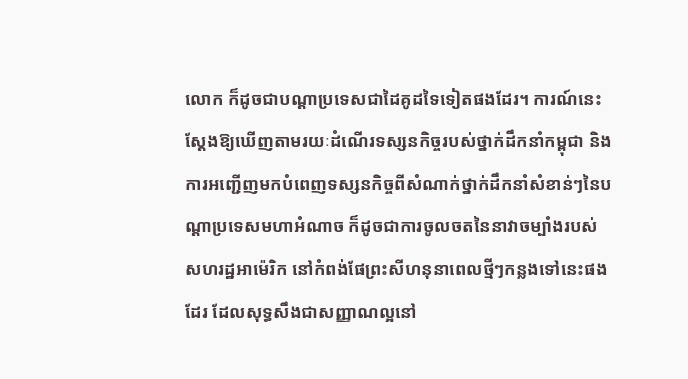លោក ក៏ដូចជាបណ្ដាប្រទេសជាដៃគូដទៃទៀតផងដែរ។ ការណ៍នេះស្ដែងឱ្យឃើញតាមរយៈដំណើរទស្សនកិច្ចរបស់ថ្នាក់ដឹកនាំកម្ពុជា និងការអញ្ជើញមកបំពេញទស្សនកិច្ចពីសំណាក់ថ្នាក់ដឹកនាំសំខាន់ៗនៃបណ្ដាប្រទេសមហាអំណាច ក៏ដូចជាការចូលចតនៃនាវាចម្បាំងរបស់សហរដ្ឋអាម៉េរិក នៅកំពង់ផែព្រះសីហនុនាពេលថ្មីៗកន្លងទៅនេះផងដែរ ដែលសុទ្ធសឹងជាសញ្ញាណល្អនៅ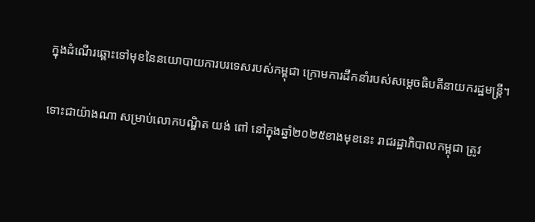ក្នុងដំណើរឆ្ពោះទៅមុខនៃនយោបាយការបរទេសរបស់កម្ពុជា ក្រោមការដឹកនាំរបស់សម្ដេចធិបតីនាយករដ្ឋមន្ត្រី។

ទោះជាយ៉ាងណា សម្រាប់លោកបណ្ឌិត យង់ ពៅ នៅក្នុងឆ្នាំ២០២៥ខាងមុខនេះ រាជរដ្ឋាភិបាលកម្ពុជា ត្រូវ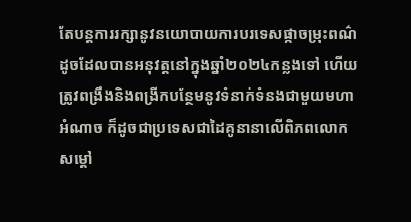តែបន្តការរក្សានូវនយោបាយការបរទេសផ្កាចម្រុះពណ៌ ដូចដែលបានអនុវត្តនៅក្នុងឆ្នាំ២០២៤កន្លងទៅ ហើយត្រូវពង្រឹងនិងពង្រីកបន្ថែមនូវទំនាក់ទំនងជាមួយមហាអំណាច ក៏ដូចជាប្រទេសជាដៃគូនានាលើពិភពលោក សម្ដៅ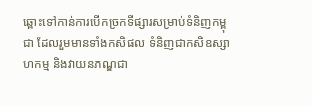ឆ្ពោះទៅកាន់ការបើកច្រកទីផ្សារសម្រាប់ទំនិញកម្ពុជា ដែលរួមមានទាំងកសិផល ទំនិញជាកសិឧស្សាហកម្ម និងវាយនភណ្ឌជា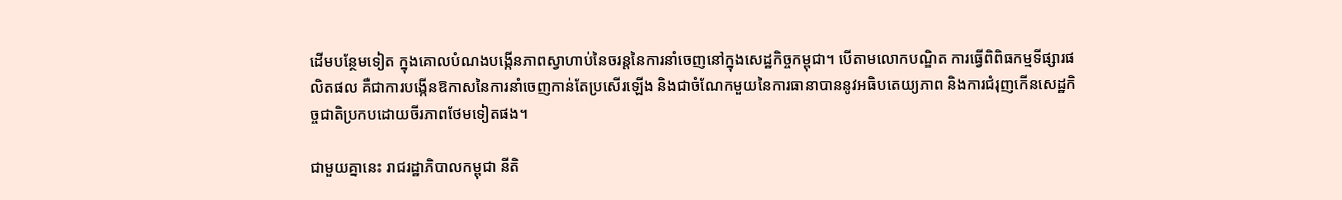ដើមបន្ថែមទៀត ក្នុងគោលបំណងបង្កើនភាពស្វាហាប់នៃចរន្តនៃការនាំចេញនៅក្នុងសេដ្ឋកិច្ចកម្ពុជា។ បើតាមលោកបណ្ឌិត ការធ្វើពិពិធកម្មទីផ្សារផលិតផល គឺជាការបង្កើនឱកាសនៃការនាំចេញកាន់តែប្រសើរឡើង និងជាចំណែកមួយនៃការធានាបាននូវអធិបតេយ្យភាព និងការជំរុញកើនសេដ្ឋកិច្ចជាតិប្រកបដោយចីរភាពថែមទៀតផង។

ជាមួយគ្នានេះ រាជរដ្ឋាភិបាលកម្ពុជា នីតិ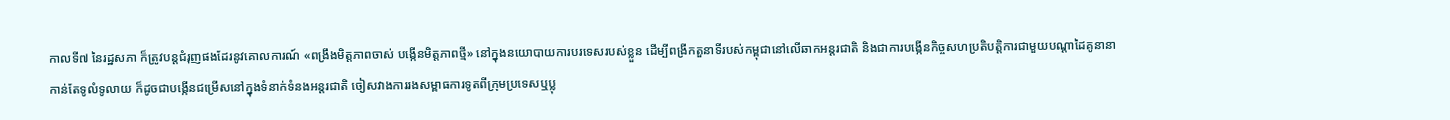កាលទី៧ នៃរដ្ឋសភា ក៏ត្រូវបន្តជំរុញផងដែរនូវគោលការណ៍ «ពង្រឹងមិត្តភាពចាស់ បង្កើនមិត្តភាពថ្មី» នៅក្នុងនយោបាយការបរទេសរបស់ខ្លួន ដើម្បីពង្រីកតួនាទីរបស់កម្ពុជានៅលើឆាកអន្តរជាតិ និងជាការបង្កើនកិច្ចសហប្រតិបត្តិការជាមួយបណ្ដាដៃគូនានាកាន់តែទូលំទូលាយ ក៏ដូចជាបង្កើនជម្រើសនៅក្នុងទំនាក់ទំនងអន្តរជាតិ ចៀសវាងការរងសម្ពាធការទូតពីក្រុមប្រទេសឬប្លុ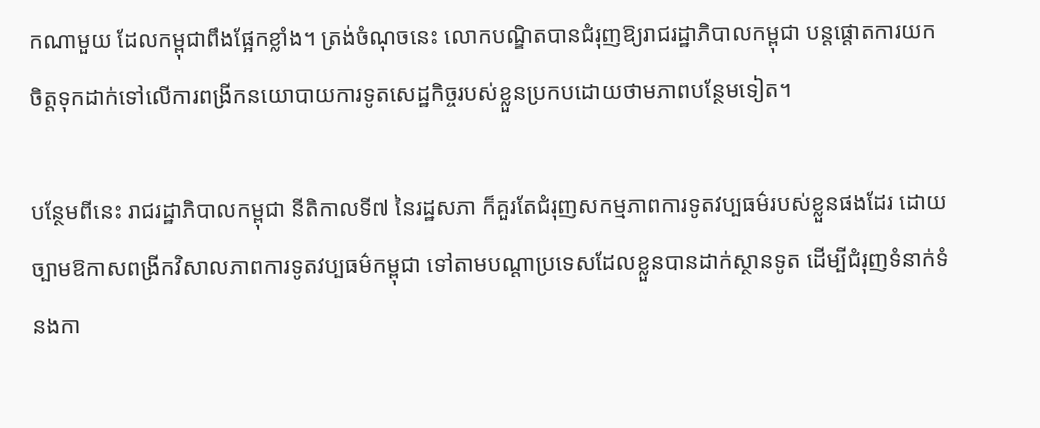កណាមួយ ដែលកម្ពុជាពឹងផ្អែកខ្លាំង។ ត្រង់ចំណុចនេះ លោកបណ្ឌិតបានជំរុញឱ្យរាជរដ្ឋាភិបាលកម្ពុជា បន្តផ្ដោតការយកចិត្តទុកដាក់ទៅលើការពង្រីកនយោបាយការទូតសេដ្ឋកិច្ចរបស់ខ្លួនប្រកបដោយថាមភាពបន្ថែមទៀត។

បន្ថែមពីនេះ រាជរដ្ឋាភិបាលកម្ពុជា នីតិកាលទី៧ នៃរដ្ឋសភា ក៏គួរតែជំរុញសកម្មភាពការទូតវប្បធម៌របស់ខ្លួនផងដែរ ដោយច្បាមឱកាសពង្រីកវិសាលភាពការទូតវប្បធម៌កម្ពុជា ទៅតាមបណ្ដាប្រទេសដែលខ្លួនបានដាក់ស្ថានទូត ដើម្បីជំរុញទំនាក់ទំនងកា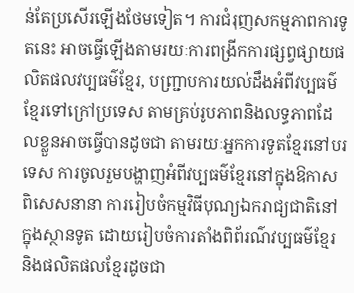ន់តែប្រសើរឡើងថែមទៀត។ ការជំរុញសកម្មភាពការទូតនេះ អាចធ្វើឡើងតាមរយៈការពង្រីកការផ្សព្វផ្សាយផលិតផលវប្បធម៌ខ្មែរ, បញ្ជ្រាបការយល់ដឹងអំពីវប្បធម៌ខ្មែរទៅក្រៅប្រទេស តាមគ្រប់រូបភាពនិងលទ្ធភាពដែលខ្លួនអាចធ្វើបានដូចជា តាមរយៈអ្នកការទូតខ្មែរនៅបរទេស ការចូលរួមបង្ហាញអំពីវប្បធម៌ខ្មែរនៅក្នុងឱកាសពិសេសនានា ការរៀបចំកម្មវិធីបុណ្យឯករាជ្យជាតិនៅក្នុងស្ថានទូត ដោយរៀបចំការតាំងពិព័រណ៌វប្បធម៌ខ្មែរ និងផលិតផលខ្មែរដូចជា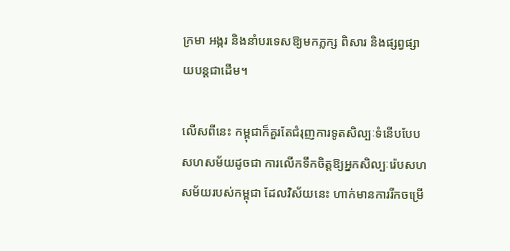ក្រមា អង្ករ និងនាំបរទេសឱ្យមកភ្លក្ស ពិសារ និងផ្សព្វផ្សាយបន្តជាដើម។

លើសពីនេះ កម្ពុជាក៏គួរតែជំរុញការទូតសិល្បៈទំនើបបែបសហសម័យដូចជា ការលើកទឹកចិត្តឱ្យអ្នកសិល្បៈរ៉េបសហសម័យរបស់កម្ពុជា ដែលវិស័យនេះ ហាក់មានការរីកចម្រើ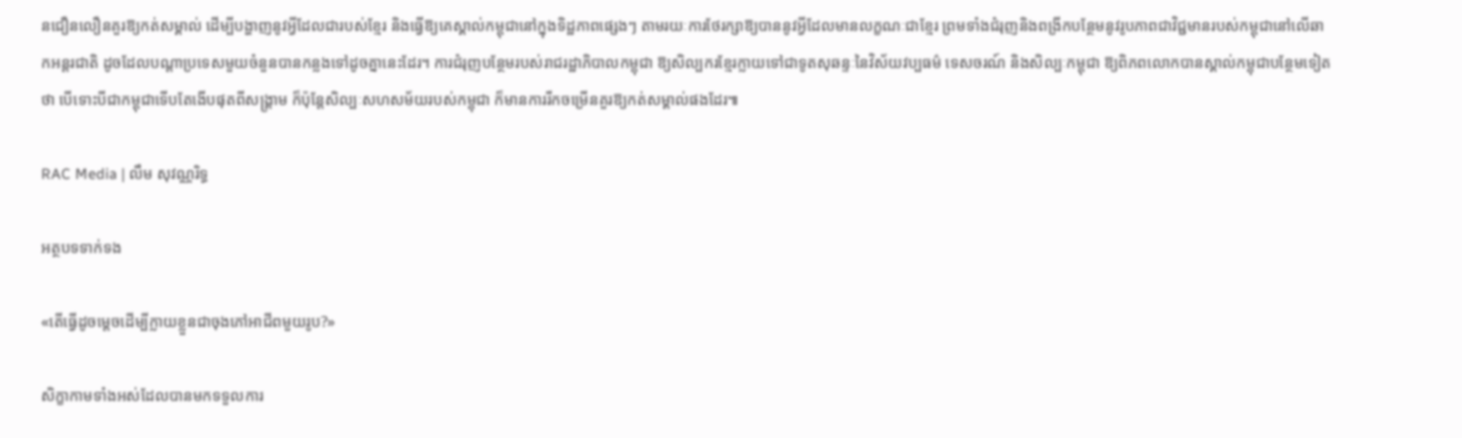នជឿនលឿនគួរឱ្យកត់សម្គាល់ ដើម្បីបង្ហាញនូវអ្វីដែលជារបស់ខ្មែរ និងធ្វើឱ្យគេស្គាល់កម្ពុជានៅក្នុងទិដ្ឋភាពផ្សេងៗ តាមរយៈការថែរក្សាឱ្យបាននូវអ្វីដែលមានលក្ខណៈជាខ្មែរ ព្រមទាំងជំរុញនិងពង្រីកបន្ថែមនូវរូបភាពជាវិជ្ជមានរបស់កម្ពុជានៅលើឆាកអន្តរជាតិ ដូចដែលបណ្ដាប្រទេសមួយចំនួនបានកន្លងទៅដូចគ្នានេះដែរ។ ការជំរុញបន្ថែមរបស់រាជរដ្ឋាភិបាលកម្ពុជា ឱ្យសិល្បករខ្មែរក្លាយទៅជាទូតសុឆន្ទៈនៃវិស័យវប្បធម៌ ទេសចរណ៍ និងសិល្បៈកម្ពុជា ឱ្យពិភពលោកបានស្គាល់កម្ពុជាបន្ថែមទៀតថា បើទោះបីជាកម្ពុជាទើបតែងើបផុតពីសង្គ្រាម ក៏ប៉ុន្តែសិល្បៈសហសម័យរបស់កម្ពុជា ក៏មានការរីកចម្រើនគួរឱ្យកត់សម្គាល់ផងដែរ៕

RAC Media | លឹម សុវណ្ណរិទ្ធ

អត្ថបទទាក់ទង

«តើធ្វើដូចម្តេចដើម្បីក្លាយខ្លួនជាចុងភៅអាជីពមួយរូប?»

សិក្ខាកាមទាំងអស់ដែលបានមកទទួលការ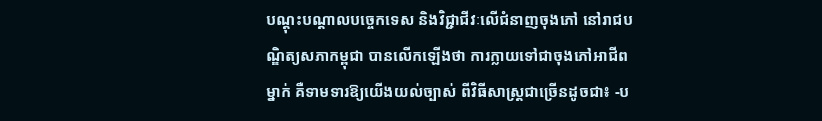បណ្តុះបណ្តាលបច្ចេកទេស និងវិជ្ជាជីវៈលើជំនាញចុងភៅ នៅរាជបណ្ឌិត្យសភាកម្ពុជា បានលើកឡើងថា ការក្លាយទៅជាចុងភៅអាជីពម្នាក់ គឺទាមទារឱ្យយើងយល់ច្បាស់ ពីវិធីសាស្រ្តជាច្រើនដូចជា៖ -ប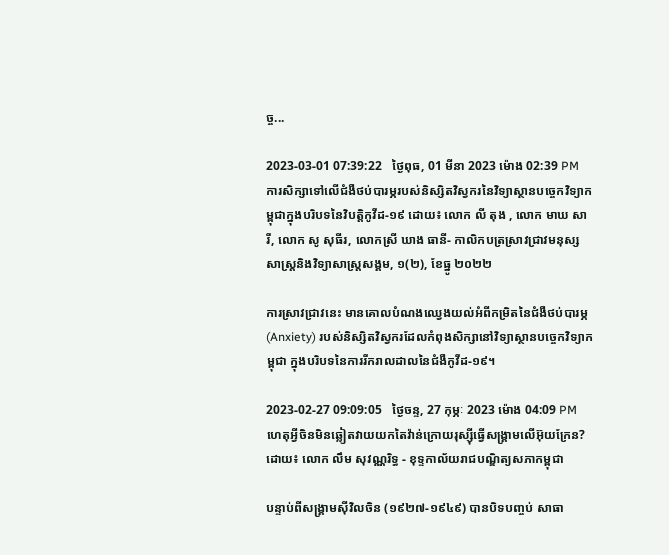ច្ច...

2023-03-01 07:39:22   ថ្ងៃពុធ, 01 មីនា 2023 ម៉ោង 02:39 PM
ការសិក្សាទៅលើជំងឺថប់បារម្ភរបស់និស្សិតវិស្វករនៃវិទ្យាស្ថានបច្ចេកវិទ្យាកម្ពុជាក្នុងបរិបទនៃវិបត្តិកូវីដ-១៩ ដោយ៖ លោក លី តុង , លោក មាឃ សារី, លោក សូ សុធីរ, លោកស្រី ឃាង ធានី- កាលិកបត្រស្រាវជ្រាវមនុស្សសាស្រ្តនិងវិទ្យាសាស្រ្តសង្គម, ១(២), ខែធ្នូ ២០២២

ការស្រាវជ្រាវនេះ មានគោលបំណងឈ្វេងយល់អំពីកម្រិតនៃជំងឺថប់បារម្ភ (Anxiety) របស់និស្សិតវិស្វករដែលកំពុងសិក្សានៅវិទ្យាស្ថានបច្ចេកវិទ្យាកម្ពុជា ក្នុងបរិបទនៃការរីករាលដាលនៃជំងឺកូវីដ-១៩។

2023-02-27 09:09:05   ថ្ងៃចន្ទ, 27 កុម្ភៈ 2023 ម៉ោង 04:09 PM
ហេតុអ្វីចិនមិនឆ្លៀតវាយយកតៃវ៉ាន់ក្រោយរុស្ស៊ីធ្វើសង្គ្រាមលើអ៊ុយក្រែន? ដោយ៖ លោក លឹម សុវណ្ណរិទ្ធ - ខុទ្ទកាល័យរាជបណ្ឌិត្យសភាកម្ពុជា

បន្ទាប់ពីសង្គ្រាមស៊ីវិលចិន (១៩២៧-១៩៤៩) បានបិទបញ្ចប់ សាធា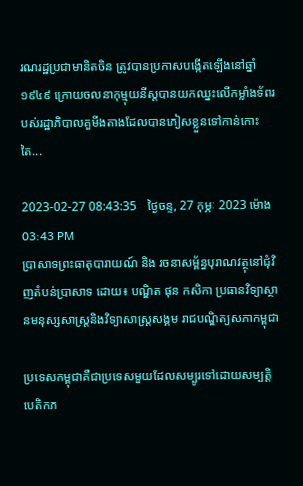រណរដ្ឋប្រជាមានិតចិន ត្រូវបានប្រកាសបង្កើតឡើងនៅឆ្នាំ១៩៤៩ ក្រោយចលនាកុម្មុយនីស្តបានយកឈ្នះលើកម្លាំងទ័ពរបស់រដ្ឋាភិបាលគួមីងតាងដែលបានភៀសខ្លួនទៅកាន់កោះតៃ...

2023-02-27 08:43:35   ថ្ងៃចន្ទ, 27 កុម្ភៈ 2023 ម៉ោង 03:43 PM
ប្រាសាទព្រះធាតុបារាយណ៍ និង រចនាសម្ព័ន្ធបុរាណវត្ថុនៅជុំវិញតំបន់ប្រាសាទ ដោយ៖ បណ្ឌិត ផុន កសិកា ប្រធានវិទ្យាស្ថានមនុស្សសាស្ត្រនិងវិទ្យាសាស្ត្រសង្គម រាជបណ្ឌិត្យសភាកម្ពុជា

ប្រទេសកម្ពុជាគឺជាប្រទេសមួយដែលសម្បូរទៅដោយសម្បត្តិបេតិកភ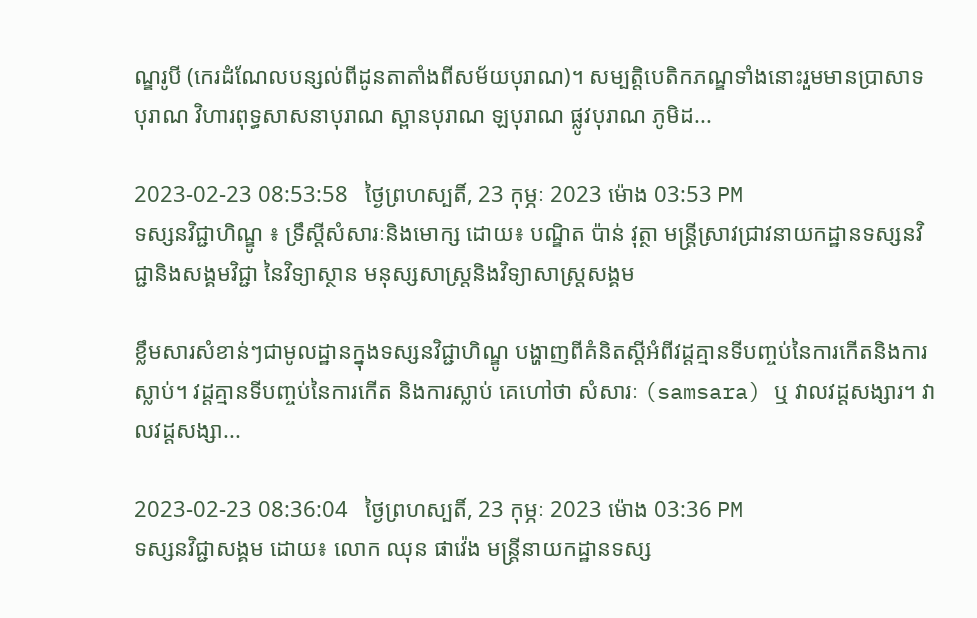ណ្ឌរូបី (កេរដំណែលបន្សល់ពីដូនតាតាំងពីសម័យបុរាណ)។ សម្បត្តិបេតិកភណ្ឌទាំងនោះរួមមានប្រាសាទបុរាណ វិហារពុទ្ធសាសនាបុរាណ ស្ពានបុរាណ ឡបុរាណ ផ្លូវបុរាណ ភូមិដ...

2023-02-23 08:53:58   ថ្ងៃព្រហស្បតិ៍, 23 កុម្ភៈ 2023 ម៉ោង 03:53 PM
ទស្សនវិជ្ជាហិណ្ឌូ ៖ ទ្រឹស្តីសំសារៈនិងមោក្ស ដោយ៖ បណ្ឌិត ប៉ាន់ វុត្ថា មន្ត្រីស្រាវជ្រាវនាយកដ្ឋានទស្សនវិជ្ជានិងសង្គមវិជ្ជា នៃវិទ្យាស្ថាន មនុស្សសាស្ត្រនិងវិទ្យាសាស្ត្រសង្គម

ខ្លឹមសារសំខាន់ៗជាមូលដ្ឋានក្នុងទស្សនវិជ្ជាហិណ្ឌូ បង្ហាញពីគំនិតស្តីអំពីវដ្តគ្មានទីបញ្ចប់នៃការកើតនិងការស្លាប់។ វដ្តគ្មានទីបញ្ចប់នៃការកើត និងការស្លាប់ គេហៅថា សំសារៈ (samsara) ឬ វាលវដ្តសង្សារ។ វាលវដ្តសង្សា...

2023-02-23 08:36:04   ថ្ងៃព្រហស្បតិ៍, 23 កុម្ភៈ 2023 ម៉ោង 03:36 PM
ទស្សនវិជ្ជាសង្គម ដោយ៖ លោក ឈុន ផាវ៉េង មន្ត្រីនាយកដ្ឋានទស្ស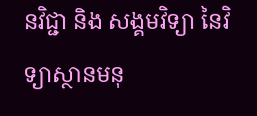នវិជ្ជា និង សង្គមវិទ្យា នៃវិទ្យាស្ថានមនុ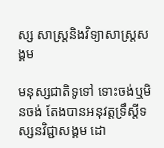ស្ស សាស្ត្រនិងវិទ្យាសាស្រ្តសង្គម

មនុស្សជាតិទូទៅ ទោះចង់ឬមិនចង់ តែងបានអនុវត្តទ្រឹស្តីទស្សនវិជ្ជាសង្គម ដោ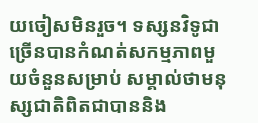យចៀសមិនរួច។ ទស្សនវិទូជាច្រើនបានកំណត់សកម្មភាពមួយចំនួនសម្រាប់ សម្គាល់ថាមនុស្សជាតិពិតជាបាននិង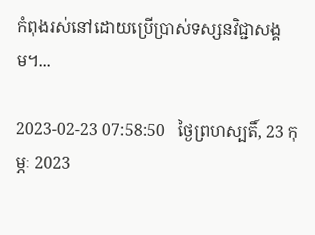កំពុងរស់នៅដោយប្រើប្រាស់ទស្សនវិជ្ជាសង្គម។...

2023-02-23 07:58:50   ថ្ងៃព្រហស្បតិ៍, 23 កុម្ភៈ 2023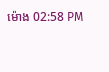ម៉ោង 02:58 PM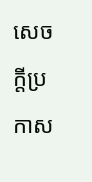សេចក្តីប្រកាស